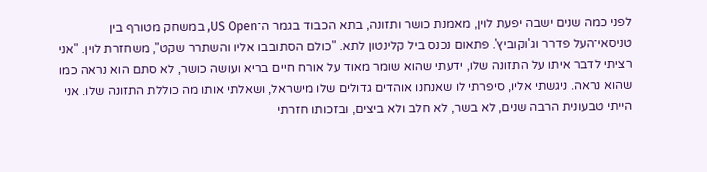לפני כמה שנים ישבה יפעת לוין, מאמנת כושר ותזונה, בתא הכבוד בגמר ה־US Open, במשחק מטורף בין טניסאי־העל פדרר וג'וקוביץ'. פתאום נכנס ביל קלינטון לתא. "כולם הסתובבו אליו והשתרר שקט", משחזרת לוין. "אני רציתי לדבר איתו על התזונה שלו, ידעתי שהוא שומר מאוד על אורח חיים בריא ועושה כושר, לא סתם הוא נראה כמו שהוא נראה. ניגשתי אליו, סיפרתי לו שאנחנו אוהדים גדולים שלו מישראל, ושאלתי אותו מה כוללת התזונה שלו. אני הייתי טבעונית הרבה שנים, לא בשר, לא חלב ולא ביצים, ובזכותו חזרתי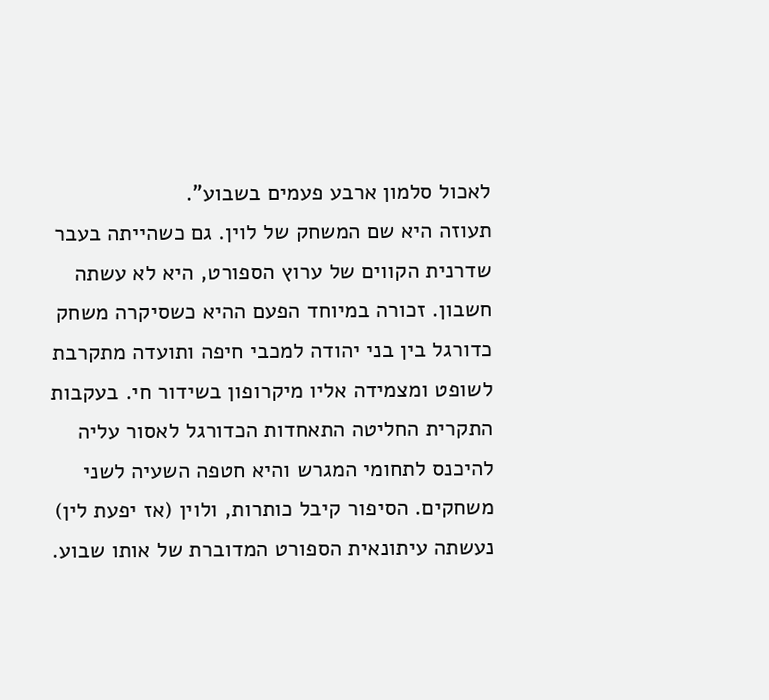לאכול סלמון ארבע פעמים בשבוע".
תעוזה היא שם המשחק של לוין. גם כשהייתה בעבר שדרנית הקווים של ערוץ הספורט, היא לא עשתה חשבון. זכורה במיוחד הפעם ההיא כשסיקרה משחק כדורגל בין בני יהודה למכבי חיפה ותועדה מתקרבת לשופט ומצמידה אליו מיקרופון בשידור חי. בעקבות התקרית החליטה התאחדות הכדורגל לאסור עליה להיכנס לתחומי המגרש והיא חטפה השעיה לשני משחקים. הסיפור קיבל כותרות, ולוין (אז יפעת לין) נעשתה עיתונאית הספורט המדוברת של אותו שבוע.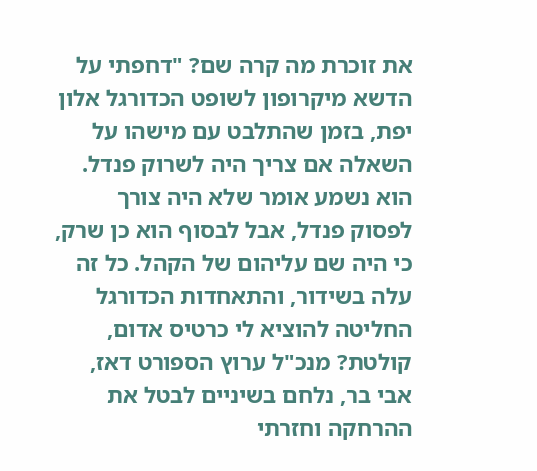את זוכרת מה קרה שם? "דחפתי על הדשא מיקרופון לשופט הכדורגל אלון יפת, בזמן שהתלבט עם מישהו על השאלה אם צריך היה לשרוק פנדל. הוא נשמע אומר שלא היה צורך לפסוק פנדל, אבל לבסוף הוא כן שרק, כי היה שם עליהום של הקהל. כל זה עלה בשידור, והתאחדות הכדורגל החליטה להוציא לי כרטיס אדום, קולטת? מנכ"ל ערוץ הספורט דאז, אבי בר, נלחם בשיניים לבטל את ההרחקה וחזרתי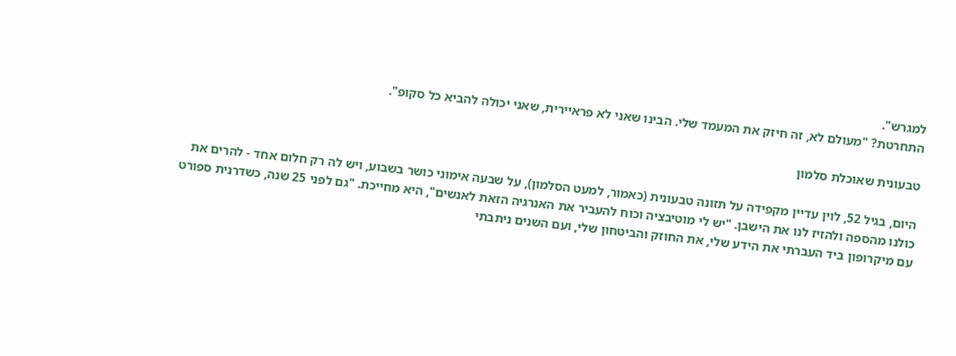למגרש".
התחרטת? "מעולם לא, זה חיזק את המעמד שלי. הבינו שאני לא פראיירית, שאני יכולה להביא כל סקופ".

טבעונית שאוכלת סלמון

היום, בגיל 52, לוין עדיין מקפידה על תזונה טבעונית (כאמור, למעט הסלמון), על שבעה אימוני כושר בשבוע, ויש לה רק חלום אחד - להרים את כולנו מהספה ולהזיז לנו את הישבן. "יש לי מוטיבציה וכוח להעביר את האנרגיה הזאת לאנשים", היא מחייכת. "גם לפני 25 שנה, כשדרנית ספורט עם מיקרופון ביד העברתי את הידע שלי, את החוזק והביטחון שלי, ועם השנים ניתבתי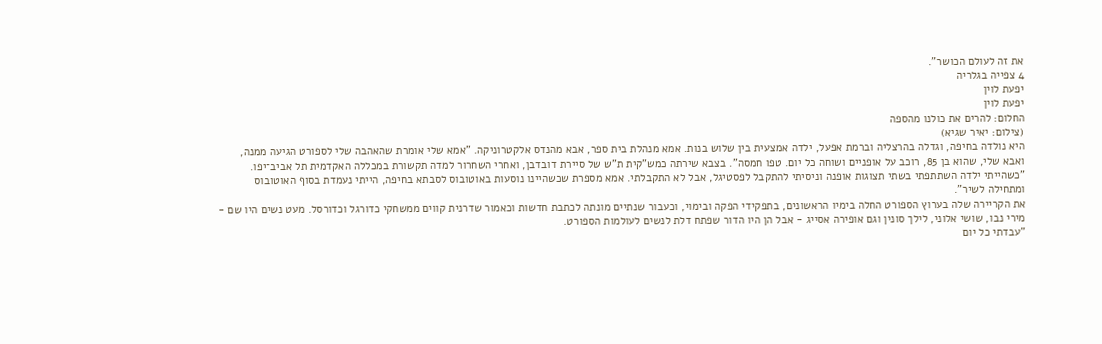את זה לעולם הכושר".
4 צפייה בגלריה
יפעת לוין
יפעת לוין
החלום: להרים את כולנו מהספה
(צילום: יאיר שגיא)
היא נולדה בחיפה, וגדלה בהרצליה וברמת אפעל, ילדה אמצעית בין שלוש בנות. אמא מנהלת בית ספר, אבא מהנדס אלקטרוניקה. "אמא שלי אומרת שהאהבה שלי לספורט הגיעה ממנה, ואבא שלי, שהוא בן 85, רוכב על אופניים ושוחה כל יום. טפו חמסה". בצבא שירתה כמש"קית ת"ש של סיירת דובדבן, ואחרי השחרור למדה תקשורת במכללה האקדמית תל אביב־יפו. "כשהייתי ילדה השתתפתי בשתי תצוגות אופנה וניסיתי להתקבל לפסטיגל, אבל לא התקבלתי. אמא מספרת שכשהיינו נוסעות באוטובוס לסבתא בחיפה, הייתי נעמדת בסוף האוטובוס ומתחילה לשיר".
את הקריירה שלה בערוץ הספורט החלה בימיו הראשונים, בתפקידי הפקה ובימוי, וכעבור שנתיים מונתה לכתבת חדשות וכאמור שדרנית קווים ממשחקי כדורגל וכדורסל. מעט נשים היו שם - מירי נבו, שושי אלוני, לילך סונין וגם אופירה אסייג - אבל הן היו הדור שפתח דלת לנשים לעולמות הספורט.
"עבדתי כל יום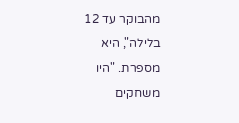מהבוקר עד 12 בלילה", היא מספרת. "היו משחקים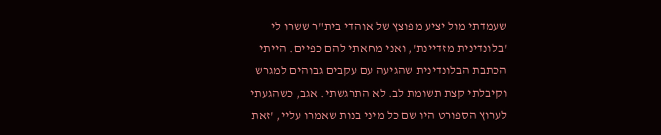שעמדתי מול יציע מפוצץ של אוהדי בית"ר ששרו לי 'בלונדינית מזדיינת', ואני מחאתי להם כפיים. הייתי הכתבת הבלונדינית שהגיעה עם עקבים גבוהים למגרש וקיבלתי קצת תשומת לב. לא התרגשתי. אגב, כשהגעתי לערוץ הספורט היו שם כל מיני בנות שאמרו עליי, 'זאת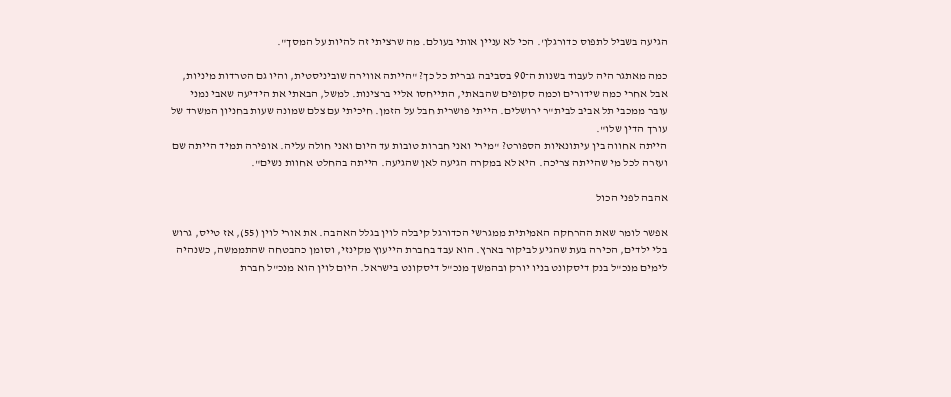הגיעה בשביל לתפוס כדורגלן'. הכי לא עניין אותי בעולם. מה שרציתי זה להיות על המסך".

כמה מאתגר היה לעבוד בשנות ה־90 בסביבה גברית כל כך? "הייתה אווירה שוביניסטית, והיו גם הטרדות מיניות, אבל אחרי כמה שידורים וכמה סקופים שהבאתי, התייחסו אליי ברצינות. למשל, הבאתי את הידיעה שאבי נמני עובר ממכבי תל אביב לבית"ר ירושלים. הייתי פושרית חבל על הזמן. חיכיתי עם צלם שמונה שעות בחניון המשרד של עורך הדין שלו".
הייתה אחווה בין עיתונאיות הספורט? "מירי ואני חברות טובות עד היום ואני חולה עליה. אופירה תמיד הייתה שם ועזרה לכל מי שהייתה צריכה. היא לא במקרה הגיעה לאן שהגיעה. הייתה בהחלט אחוות נשים".

אהבה לפני הכול

אפשר לומר שאת ההרחקה האמיתית ממגרשי הכדורגל קיבלה לוין בגלל האהבה. את אורי לוין (55), אז טייס, גרוש בלי ילדים, הכירה בעת שהגיע לביקור בארץ. הוא עבד בחברת הייעוץ מקינזי, וסומן כהבטחה שהתממשה, כשנהיה לימים מנכ"ל בנק דיסקונט בניו יורק ובהמשך מנכ"ל דיסקונט בישראל. היום לוין הוא מנכ"ל חברת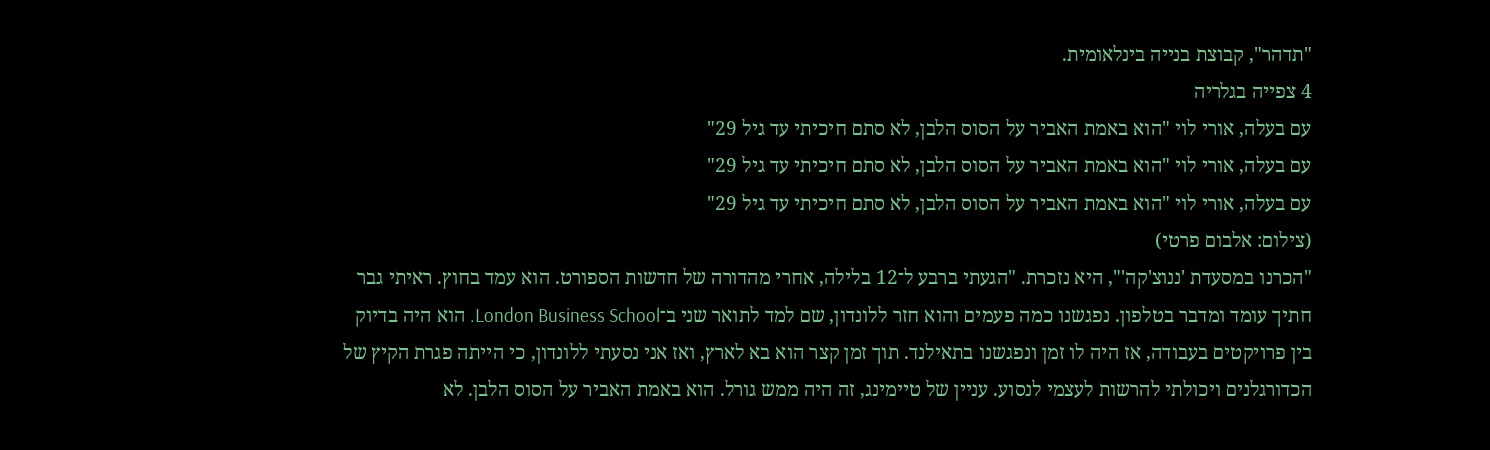"תדהר", קבוצת בנייה בינלאומית.
4 צפייה בגלריה
עם בעלה, אורי לוי "הוא באמת האביר על הסוס הלבן, לא סתם חיכיתי עד גיל 29"
עם בעלה, אורי לוי "הוא באמת האביר על הסוס הלבן, לא סתם חיכיתי עד גיל 29"
עם בעלה, אורי לוי "הוא באמת האביר על הסוס הלבן, לא סתם חיכיתי עד גיל 29"
(צילום: אלבום פרטי)
"הכרנו במסעדת 'ננוצ'קה'", היא נזכרת. "הגעתי ברבע ל־12 בלילה, אחרי מהדורה של חדשות הספורט. הוא עמד בחוץ. ראיתי גבר חתיך עומד ומדבר בטלפון. נפגשנו כמה פעמים והוא חזר ללונדון, שם למד לתואר שני ב־London Business School. הוא היה בדיוק בין פרויקטים בעבודה, אז היה לו זמן ונפגשנו בתאילנד. תוך זמן קצר הוא בא לארץ, ואז אני נסעתי ללונדון, כי הייתה פגרת הקיץ של הכדורגלנים ויכולתי להרשות לעצמי לנסוע. עניין של טיימינג, זה היה ממש גורל. הוא באמת האביר על הסוס הלבן. לא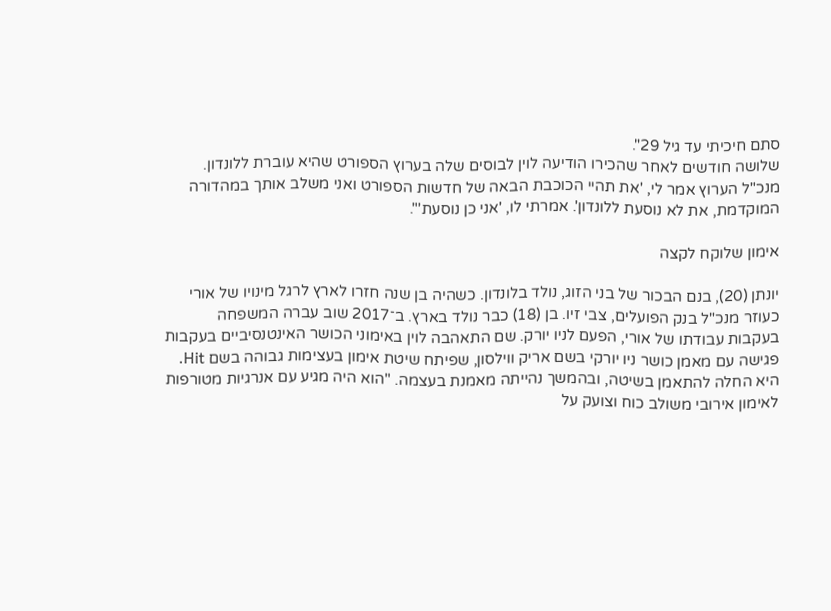סתם חיכיתי עד גיל 29".
שלושה חודשים לאחר שהכירו הודיעה לוין לבוסים שלה בערוץ הספורט שהיא עוברת ללונדון. מנכ"ל הערוץ אמר לי, 'את תהיי הכוכבת הבאה של חדשות הספורט ואני משלב אותך במהדורה המוקדמת, את לא נוסעת ללונדון'. אמרתי לו, 'אני כן נוסעת'".

אימון שלוקח לקצה

יונתן (20), בנם הבכור של בני הזוג, נולד בלונדון. כשהיה בן שנה חזרו לארץ לרגל מינויו של אורי כעוזר מנכ"ל בנק הפועלים, צבי זיו. בן (18) כבר נולד בארץ. ב־2017 שוב עברה המשפחה בעקבות עבודתו של אורי, הפעם לניו יורק. שם התאהבה לוין באימוני הכושר האינטנסיביים בעקבות פגישה עם מאמן כושר ניו יורקי בשם אריק ווילסון, שפיתח שיטת אימון בעצימות גבוהה בשם Hit. היא החלה להתאמן בשיטה, ובהמשך נהייתה מאמנת בעצמה. "הוא היה מגיע עם אנרגיות מטורפות לאימון אירובי משולב כוח וצועק על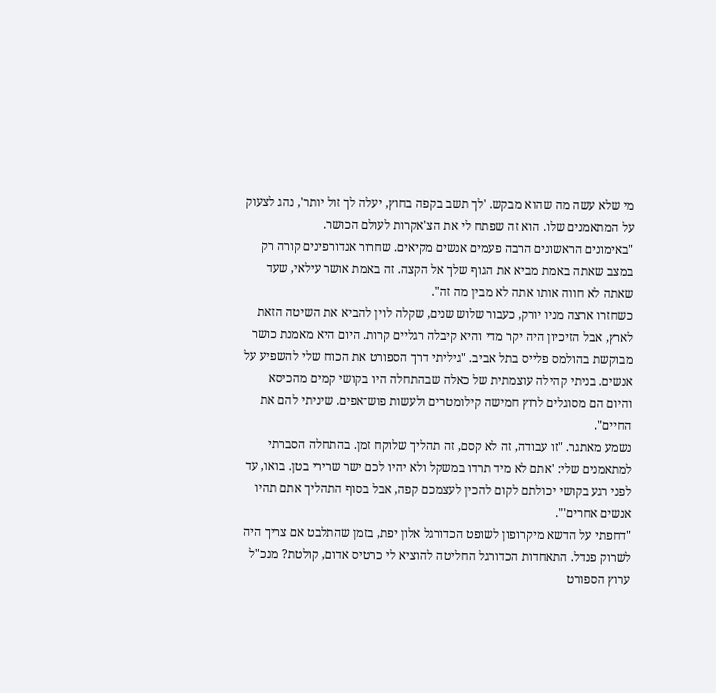מי שלא עשה מה שהוא מבקש. 'לך תשב בקפה בחוץ, יעלה לך זול יותר', נהג לצעוק על המתאמנים שלו. הוא זה שפתח לי את הצ'אקרות לעולם הכושר.
"באימונים הראשונים הרבה פעמים אנשים מקיאים. שחרור אנדורפינים קורה רק במצב שאתה באמת מביא את הגוף שלך אל הקצה. זה באמת אושר עילאי, שעד שאתה לא חווה אותו אתה לא מבין מה זה".
כשחזרו ארצה מניו יורק, כעבור שלוש שנים, שקלה לוין להביא את השיטה הזאת לארץ, אבל הזיכיון היה יקר מדי והיא קיבלה רגליים קרות. היום היא מאמנת כושר מבוקשת בהולמס פלייס בתל אביב. "גיליתי דרך הספורט את הכוח שלי להשפיע על אנשים. בניתי קהילה עוצמתית של כאלה שבהתחלה היו בקושי קמים מהכיסא והיום הם מסוגלים לרוץ חמישה קילומטרים ולעשות פוש־אפים. שיניתי להם את החיים".
נשמע מאתגר. "זו עבודה, זה לא קסם, זה תהליך שלוקח זמן. בהתחלה הסברתי למתאמנים שלי: 'אתם לא מיד תרדו במשקל ולא יהיו לכם ישר שרירי בטן. בואו, עד לפני רגע בקושי יכולתם לקום להכין לעצמכם קפה, אבל בסוף התהליך אתם תהיו אנשים אחרים'".
"דחפתי על הדשא מיקרופון לשופט הכדורגל אלון יפת, בזמן שהתלבט אם צריך היה לשרוק פנדל. התאחדות הכדורגל החליטה להוציא לי כרטיס אדום, קולטת? מנכ"ל ערוץ הספורט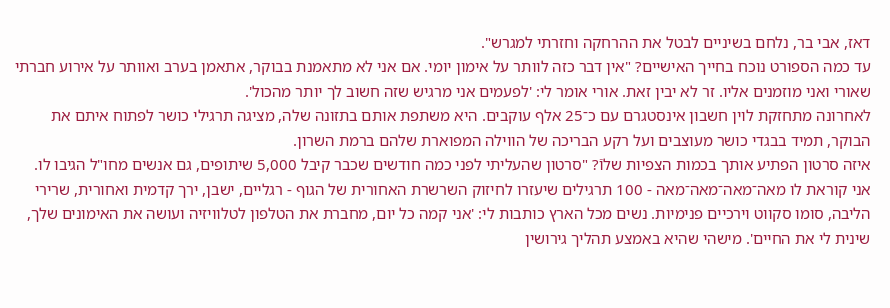דאז, אבי בר, נלחם בשיניים לבטל את ההרחקה וחזרתי למגרש".
עד כמה הספורט נוכח בחייך האישיים? "אין דבר כזה לוותר על אימון יומי. אם אני לא מתאמנת בבוקר, אתאמן בערב ואוותר על אירוע חברתי שאורי ואני מוזמנים אליו. זר לא יבין זאת. אורי אומר לי: 'לפעמים אני מרגיש שזה חשוב לך יותר מהכול'.
לאחרונה מתחזקת לוין חשבון אינסטגרם עם כ־25 אלף עוקבים. היא משתפת אותם בתזונה שלה, מציגה תרגילי כושר לפתוח איתם את הבוקר, תמיד בבגדי כושר מעוצבים ועל רקע הבריכה של הווילה המפוארת שלהם ברמת השרון.
איזה סרטון הפתיע אותך בכמות הצפיות שלוֿ? "סרטון שהעליתי לפני כמה חודשים שכבר קיבל 5,000 שיתופים, גם אנשים מחו"ל הגיבו לו. אני קוראת לו מאה־מאה־מאה־מאה - 100 תרגילים שיעזרו לחיזוק השרשרת האחורית של הגוף - רגליים, ישבן, ירך קדמית ואחורית, שרירי הליבה, סומו סקווט וירכיים פנימיות. נשים מכל הארץ כותבות לי: 'אני קמה כל יום, מחברת את הטלפון לטלוויזיה ועושה את האימונים שלך, שינית לי את החיים'. מישהי שהיא באמצע תהליך גירושין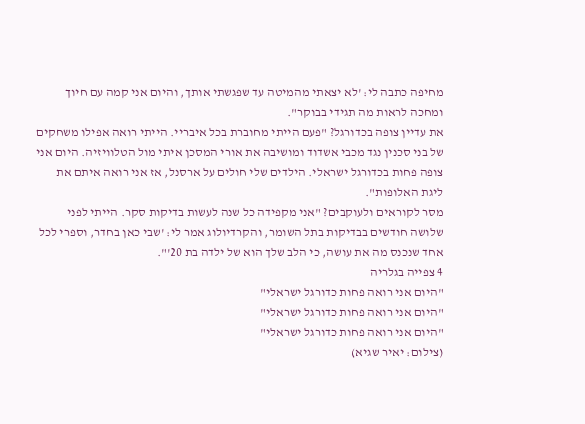מחיפה כתבה לי: 'לא יצאתי מהמיטה עד שפגשתי אותך, והיום אני קמה עם חיוך ומחכה לראות מה תגידי בבוקר".
את עדיין צופה בכדורגל? "פעם הייתי מחוברת בכל איבריי. הייתי רואה אפילו משחקים של בני סכנין נגד מכבי אשדוד ומושיבה את אורי המסכן איתי מול הטלוויזיה. היום אני צופה פחות בכדורגל ישראלי. הילדים שלי חולים על ארסנל, אז אני רואה איתם את ליגת האלופות".
מסר לקוראים ולעוקבים? "אני מקפידה כל שנה לעשות בדיקות סקר. הייתי לפני שלושה חודשים בבדיקות בתל השומר, והקרדיולוג אמר לי: 'שבי כאן בחדר, וספרי לכל אחד שנכנס מה את עושה, כי הלב שלך הוא של ילדה בת 20'".
4 צפייה בגלריה
"היום אני רואה פחות כדורגל ישראלי"
"היום אני רואה פחות כדורגל ישראלי"
"היום אני רואה פחות כדורגל ישראלי"
(צילום: יאיר שגיא)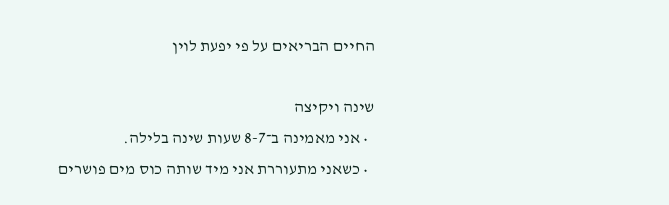החיים הבריאים על פי יפעת לוין

שינה ויקיצה
  • אני מאמינה ב־8-7 שעות שינה בלילה.
  • כשאני מתעוררת אני מיד שותה כוס מים פושרים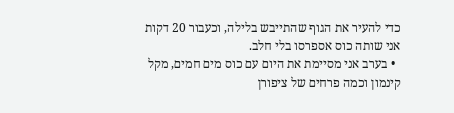כדי להעיר את הגוף שהתייבש בלילה, וכעבור 20 דקות אני שותה כוס אספרסו בלי חלב.
  • בערב אני מסיימת את היום עם כוס מים חמים, מקל קינמון וכמה פרחים של ציפורן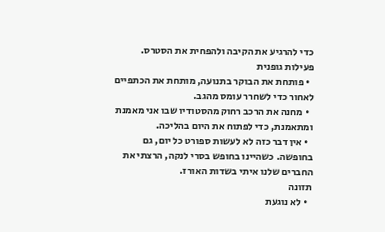כדי להרגיע את הקיבה ולהפחית את הסטרס.
פעילות גופנית
  • פותחת את הבוקר בתנועה, מותחת את הכתפיים לאחור כדי לשחרר עומס מהגב.
  • מחנה את הרכב רחוק מהסטודיו שבו אני מאמנת ומתאמנת, כדי לפתוח את היום בהליכה.
  • אין דבר כזה לא לעשות ספורט כל יום, גם בחופשה. כשהיינו בחופש בסרי לנקה, הרצתי את החברים שלנו איתי בשדות האורז.
תזונה
  • לא נוגעת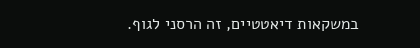במשקאות דיאטטיים, זה הרסני לגוף.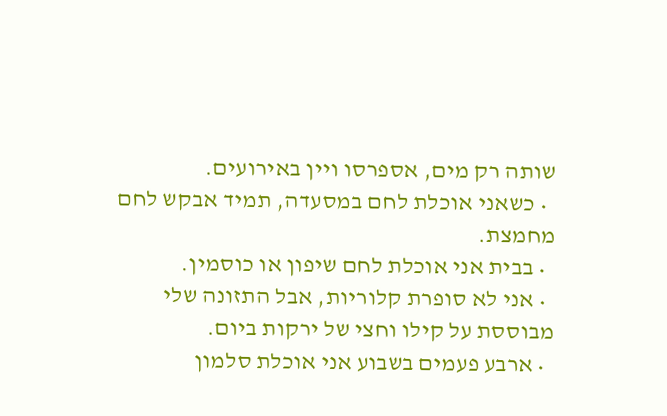שותה רק מים, אספרסו ויין באירועים.
  • כשאני אוכלת לחם במסעדה, תמיד אבקש לחם מחמצת.
  • בבית אני אוכלת לחם שיפון או כוסמין.
  • אני לא סופרת קלוריות, אבל התזונה שלי מבוססת על קילו וחצי של ירקות ביום.
  • ארבע פעמים בשבוע אני אוכלת סלמון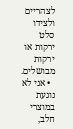לצהריים ולצידו סלט ירקות או ירקות מבושלים.
  • אני לא נוגעת במוצרי חלב,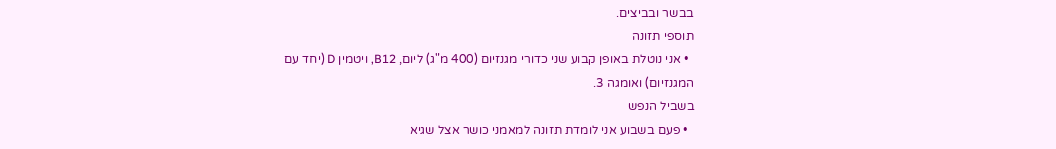בבשר ובביצים.
תוספי תזונה
  • אני נוטלת באופן קבוע שני כדורי מגנזיום (400 מ"ג) ליום, B12, ויטמין D (יחד עם המגנזיום) ואומגה 3.
בשביל הנפש
  • פעם בשבוע אני לומדת תזונה למאמני כושר אצל שגיא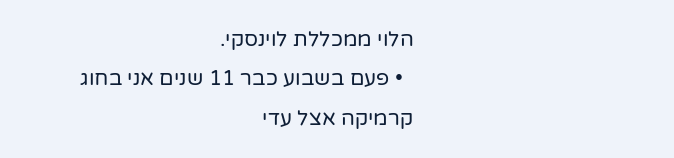הלוי ממכללת לוינסקי.
  • פעם בשבוע כבר 11 שנים אני בחוג קרמיקה אצל עדי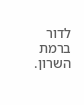לדור ברמת השרון.